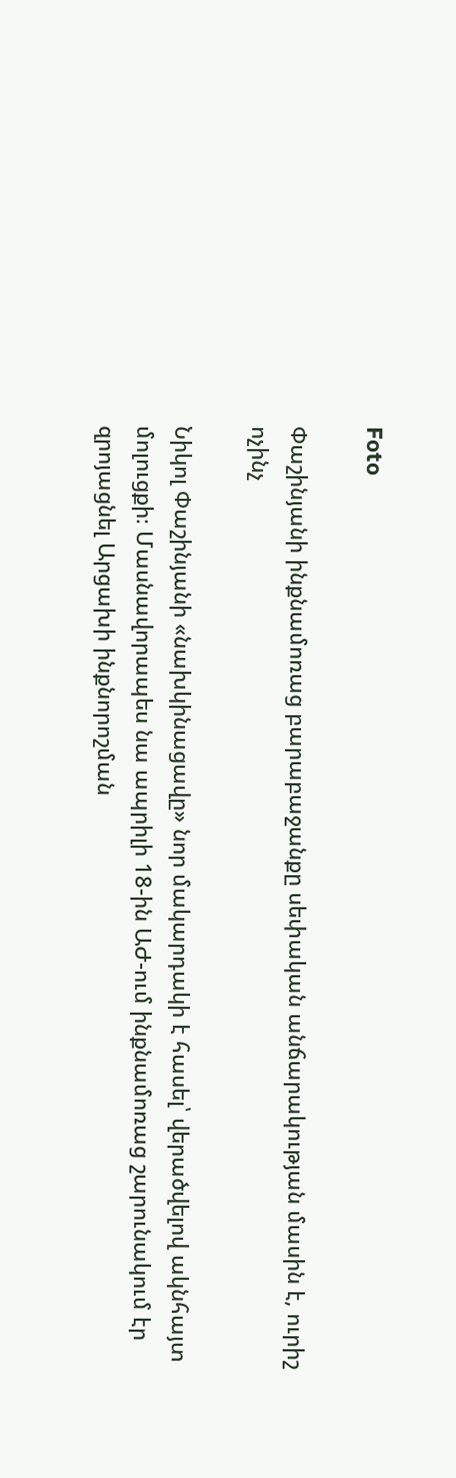Foto

Փաշինյանի ինքնամոռաց բարաբաջանքը սեփական անճարակության մասին է, ուրիշ ոչինչ

Նիկոլ Փաշինյանի «նախկինացավը» նոր մակարդակի է հասել՝ վերածվելով ակնհայտ մոլուցքի։ Մասնավորապես նա ապրիլի 18-ին ԱԺ-ում ինքնամոռաց շարունակում էր զրոյացնել Արցախի ինքնորոշման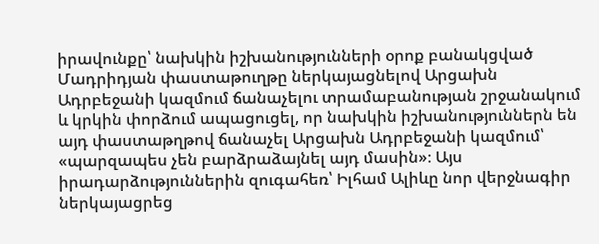իրավունքը՝ նախկին իշխանությունների օրոք բանակցված Մադրիդյան փաստաթուղթը ներկայացնելով Արցախն Ադրբեջանի կազմում ճանաչելու տրամաբանության շրջանակում և կրկին փորձում ապացուցել, որ նախկին իշխանություններն են այդ փաստաթղթով ճանաչել Արցախն Ադրբեջանի կազմում՝ «պարզապես չեն բարձրաձայնել այդ մասին»։ Այս իրադարձություններին զուգահեռ՝ Իլհամ Ալիևը նոր վերջնագիր ներկայացրեց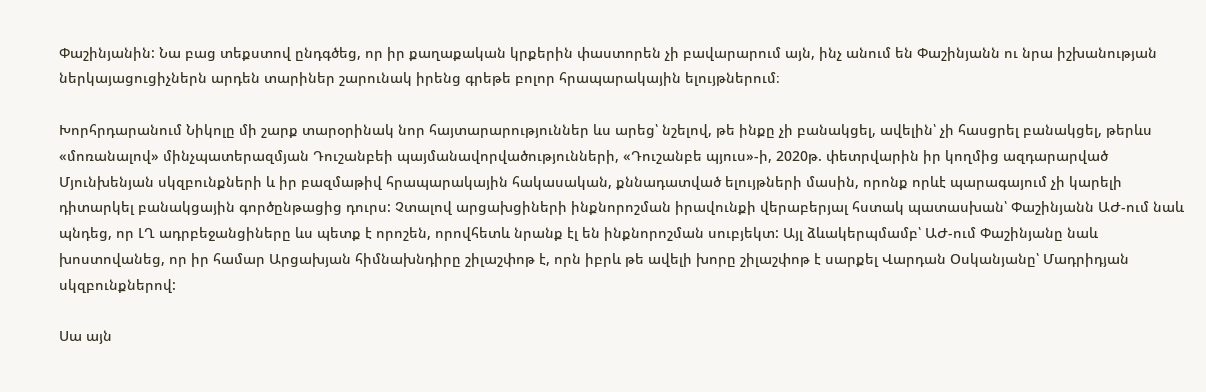Փաշինյանին: Նա բաց տեքստով ընդգծեց, որ իր քաղաքական կրքերին փաստորեն չի բավարարում այն, ինչ անում են Փաշինյանն ու նրա իշխանության ներկայացուցիչներն արդեն տարիներ շարունակ իրենց գրեթե բոլոր հրապարակային ելույթներում։

Խորհրդարանում Նիկոլը մի շարք տարօրինակ նոր հայտարարություններ ևս արեց՝ նշելով, թե ինքը չի բանակցել, ավելին՝ չի հասցրել բանակցել, թերևս «մոռանալով» մինչպատերազմյան Դուշանբեի պայմանավորվածությունների, «Դուշանբե պյուս»-ի, 2020թ. փետրվարին իր կողմից ազդարարված Մյունխենյան սկզբունքների և իր բազմաթիվ հրապարակային հակասական, քննադատված ելույթների մասին, որոնք որևէ պարագայում չի կարելի դիտարկել բանակցային գործընթացից դուրս: Չտալով արցախցիների ինքնորոշման իրավունքի վերաբերյալ հստակ պատասխան՝ Փաշինյանն ԱԺ-ում նաև պնդեց, որ ԼՂ ադրբեջանցիները ևս պետք է որոշեն, որովհետև նրանք էլ են ինքնորոշման սուբյեկտ: Այլ ձևակերպմամբ՝ ԱԺ-ում Փաշինյանը նաև խոստովանեց, որ իր համար Արցախյան հիմնախնդիրը շիլաշփոթ է, որն իբրև թե ավելի խորը շիլաշփոթ է սարքել Վարդան Օսկանյանը՝ Մադրիդյան սկզբունքներով:

Սա այն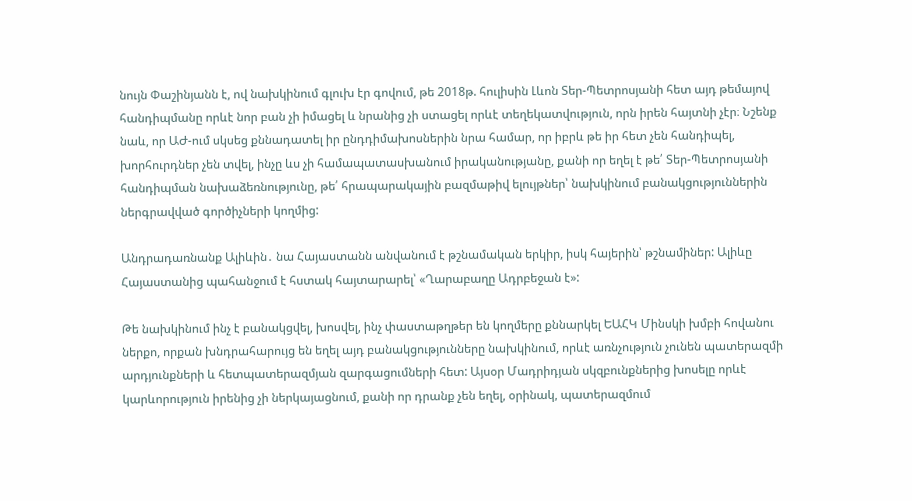նույն Փաշինյանն է, ով նախկինում գլուխ էր գովում, թե 2018թ. հուլիսին Լևոն Տեր-Պետրոսյանի հետ այդ թեմայով հանդիպմանը որևէ նոր բան չի իմացել և նրանից չի ստացել որևէ տեղեկատվություն, որն իրեն հայտնի չէր։ Նշենք նաև, որ ԱԺ-ում սկսեց քննադատել իր ընդդիմախոսներին նրա համար, որ իբրև թե իր հետ չեն հանդիպել, խորհուրդներ չեն տվել, ինչը ևս չի համապատասխանում իրականությանը, քանի որ եղել է թե՛ Տեր-Պետրոսյանի հանդիպման նախաձեռնությունը, թե՛ հրապարակային բազմաթիվ ելույթներ՝ նախկինում բանակցություններին ներգրավված գործիչների կողմից:

Անդրադառնանք Ալիևին․ նա Հայաստանն անվանում է թշնամական երկիր, իսկ հայերին՝ թշնամիներ: Ալիևը Հայաստանից պահանջում է հստակ հայտարարել՝ «Ղարաբաղը Ադրբեջան է»:

Թե նախկինում ինչ է բանակցվել, խոսվել, ինչ փաստաթղթեր են կողմերը քննարկել ԵԱՀԿ Մինսկի խմբի հովանու ներքո, որքան խնդրահարույց են եղել այդ բանակցությունները նախկինում, որևէ առնչություն չունեն պատերազմի արդյունքների և հետպատերազմյան զարգացումների հետ: Այսօր Մադրիդյան սկզբունքներից խոսելը որևէ կարևորություն իրենից չի ներկայացնում, քանի որ դրանք չեն եղել, օրինակ, պատերազմում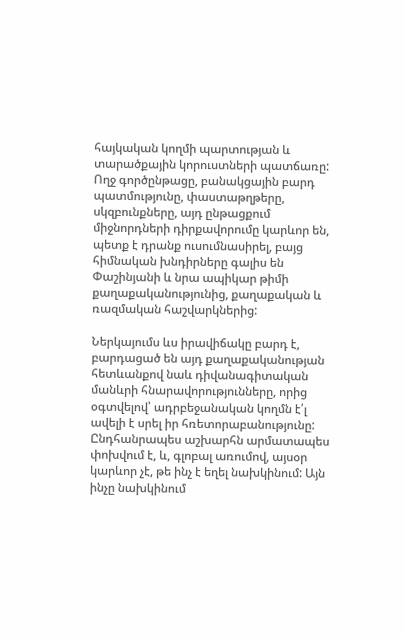հայկական կողմի պարտության և տարածքային կորուստների պատճառը: Ողջ գործընթացը, բանակցային բարդ պատմությունը, փաստաթղթերը, սկզբունքները, այդ ընթացքում միջնորդների դիրքավորումը կարևոր են, պետք է դրանք ուսումնասիրել, բայց հիմնական խնդիրները գալիս են Փաշինյանի և նրա ապիկար թիմի քաղաքականությունից, քաղաքական և ռազմական հաշվարկներից:

Ներկայումս ևս իրավիճակը բարդ է, բարդացած են այդ քաղաքականության հետևանքով նաև դիվանագիտական մանևրի հնարավորությունները, որից օգտվելով՝ ադրբեջանական կողմն է՛լ ավելի է սրել իր հռետորաբանությունը: Ընդհանրապես աշխարհն արմատապես փոխվում է, և, գլոբալ առումով, այսօր կարևոր չէ, թե ինչ է եղել նախկինում: Այն ինչը նախկինում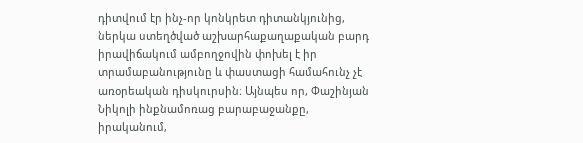դիտվում էր ինչ-որ կոնկրետ դիտանկյունից, ներկա ստեղծված աշխարհաքաղաքական բարդ իրավիճակում ամբողջովին փոխել է իր տրամաբանությունը և փաստացի համահունչ չէ առօրեական դիսկուրսին։ Այնպես որ, Փաշինյան Նիկոլի ինքնամոռաց բարաբաջանքը, իրականում,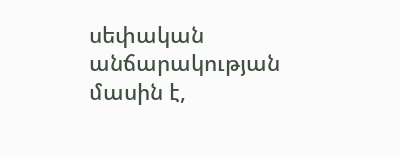սեփական անճարակության մասին է,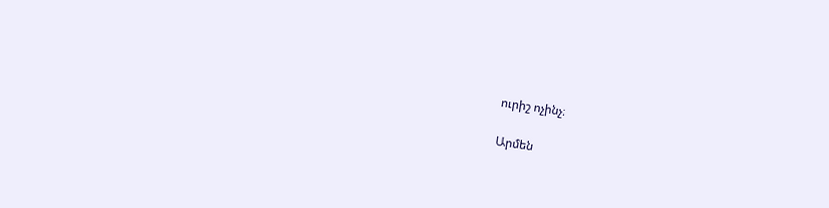ուրիշ ոչինչ։

Արմեն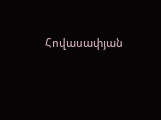Հովասափյան